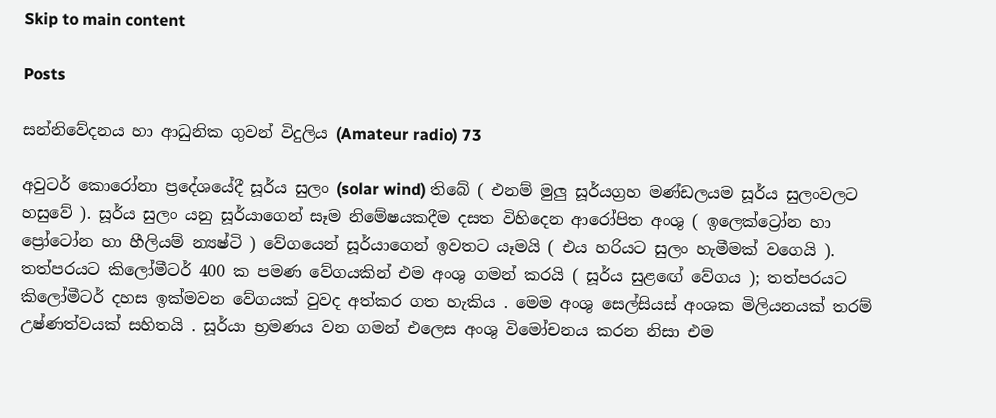Skip to main content

Posts

සන්නිවේදනය හා ආධුනික ගුවන් විදුලිය (Amateur radio) 73

අවුටර් කොරෝනා ප්‍රදේශයේදී සූර්ය සුලං (solar wind) තිබේ ( එනම් මුලු සූර්යග්‍රහ මණ්ඩලයම සූර්ය සුලංවලට හසුවේ ). සූර්ය සුලං යනු සූර්යාගෙන් සෑම නිමේෂයකදීම දසත විහිදෙන ආරෝපිත අංශු ( ඉලෙක්ට්‍රෝන හා ප්‍රෝටෝන හා හීලියම් න්‍යෂ්ටි ) වේගයෙන් සූර්යාගෙන් ඉවතට යෑමයි ( එය හරියට සුලං හැමීමක් වගෙයි ). තත්පරයට කිලෝමීටර් 400 ක පමණ වේගයකින් එම අංශු ගමන් කරයි ( සූර්ය සුළඟේ වේගය ); තත්පරයට කිලෝමීටර් දහස ඉක්මවන වේගයක් වුවද අත්කර ගත හැකිය . මෙම අංශු සෙල්සියස් අංශක මිලියනයක් තරම් උෂ්ණත්වයක් සහිතයි . සූර්යා භ්‍රමණය වන ගමන් එලෙස අංශු විමෝචනය කරන නිසා එම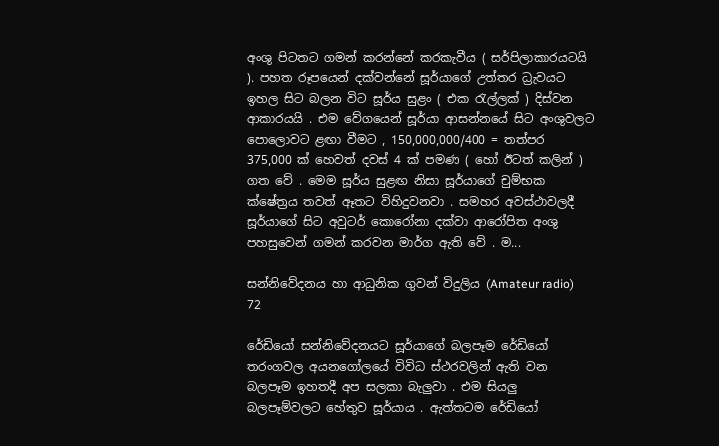අංශු පිටතට ගමන් කරන්නේ කරකැවීය ( සර්පිලාකාරයටයි ). පහත රූපයෙන් දක්වන්නේ සූර්යාගේ උත්තර ධ්‍රැවයට ඉහල සිට බලන විට සූර්ය සුළං ( එක රැල්ලක් ) දිස්වන ආකාරයයි . එම වේගයෙන් සූර්යා ආසන්නයේ සිට අංශුවලට පොලොවට ළඟා වීමට , 150,000,000/400 = තත්පර 375,000 ක් හෙවත් දවස් 4 ක් පමණ ( හෝ ඊටත් කලින් ) ගත වේ . මෙම සූර්ය සුළඟ නිසා සූර්යාගේ චුම්භක ක්ෂේත්‍රය තවත් ඈතට විහිදුවනවා . සමහර අවස්ථාවලදී සූර්යාගේ සිට අවුටර් කොරෝනා දක්වා ආරෝපිත අංශු පහසුවෙන් ගමන් කරවන මාර්ග ඇති වේ . ම...

සන්නිවේදනය හා ආධුනික ගුවන් විදුලිය (Amateur radio) 72

රේඩියෝ සන්නිවේදනයට සූර්යාගේ බලපෑම රේඩියෝ තරංගවල අයනගෝලයේ විවිධ ස්ථරවලින් ඇති වන බලපෑම ඉහතදී අප සලකා බැලුවා . එම සියලු බලපෑම්වලට හේතුව සූර්යාය . ඇත්තටම රේඩියෝ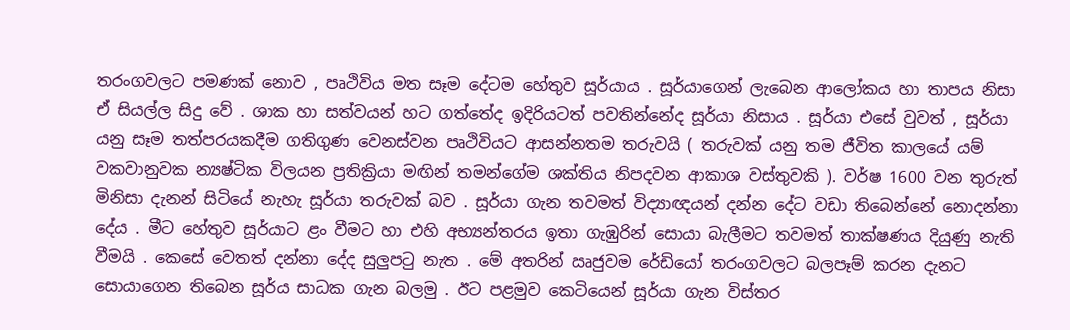තරංගවලට පමණක් නොව , පෘථිවිය මත සෑම දේටම හේතුව සූර්යාය . සූර්යාගෙන් ලැබෙන ආලෝකය හා තාපය නිසා ඒ සියල්ල සිදු වේ . ශාක හා සත්වයන් හට ගත්තේද ඉදිරියටත් පවතින්නේද සූර්යා නිසාය . සූර්යා එසේ වුවත් , සූර්යා යනු සෑම තත්පරයකදීම ගතිගුණ වෙනස්වන පෘථිවියට ආසන්නතම තරුවයි ( තරුවක් යනු තම ජීවිත කාලයේ යම් වකවානුවක න්‍යෂ්ටික විලයන ප්‍රතික්‍රියා මඟින් තමන්ගේම ශක්තිය නිපදවන ආකාශ වස්තුවකි ). වර්ෂ 1600 වන තුරුත් මිනිසා දැනන් සිටියේ නැහැ සූර්යා තරුවක් බව . සූර්යා ගැන තවමත් විද්‍යාඥයන් දන්න දේට වඩා තිබෙන්නේ නොදන්නා දේය . මීට හේතුව සූර්යාට ළං වීමට හා එහි අභ්‍යන්තරය ඉතා ගැඹුරින් සොයා බැලීමට තවමත් තාක්ෂණය දියුණු නැති වීමයි . කෙසේ වෙතත් දන්නා දේද සුලුපටු නැත . මේ අතරින් ඍජුවම රේඩියෝ තරංගවලට බලපෑම් කරන දැනට සොයාගෙන තිබෙන සූර්ය සාධක ගැන බලමු . ඊට පළමුව කෙටියෙන් සූර්යා ගැන විස්තර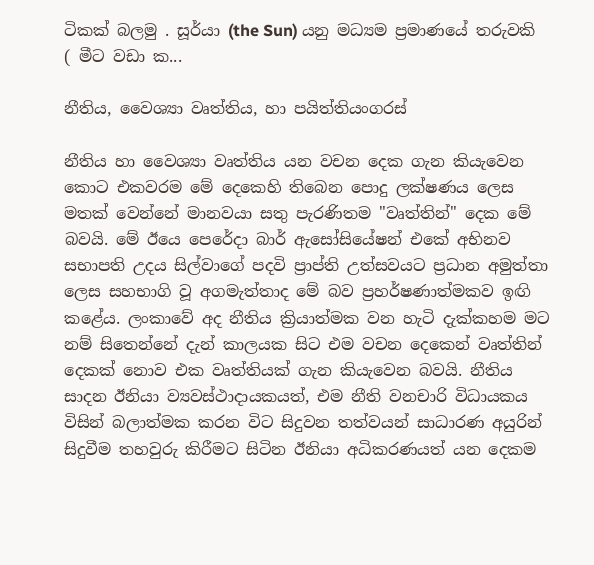ටිකක් බලමු . සූර්යා (the Sun) යනු මධ්‍යම ප්‍රමාණයේ තරුවකි ( මීට වඩා ක...

නීතිය, වෛශ්‍යා වෘත්තිය, හා පයිත්තියංගරස්

නීතිය හා වෛශ්‍යා වෘත්තිය යන වචන දෙක ගැන කියැවෙන කොට එකවරම මේ දෙකෙහි තිබෙන පොදු ලක්ෂණය ලෙස මතක් වෙන්නේ මානවයා සතු පැරණිතම "වෘත්තින්" දෙක මේ බවයි. මේ ඊයෙ පෙරේදා බාර් ඇසෝසියේෂන් එකේ අභිනව සභාපති උදය සිල්වාගේ පදවි ප්‍රාප්ති උත්සවයට ප්‍රධාන අමුත්තා ලෙස සහභාගි වූ අගමැත්තාද මේ බව ප්‍රහර්ෂණාත්මකව ඉඟි කළේය. ලංකාවේ අද නීතිය ක්‍රියාත්මක වන හැටි දැක්කහම මට නම් සිතෙන්නේ දැන් කාලයක සිට එම වචන දෙකෙන් වෘත්තින් දෙකක් නොව එක වෘත්තියක් ගැන කියැවෙන බවයි. නීතිය සාදන ඊනියා ව්‍යවස්ථාදායකයත්, එම නීති වනචාරි විධායකය විසින් බලාත්මක කරන විට සිදුවන තත්වයන් සාධාරණ අයුරින් සිදුවීම තහවුරු කිරීමට සිටින ඊනියා අධිකරණයත් යන දෙකම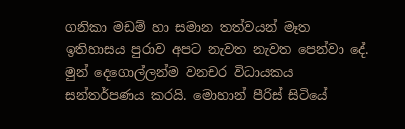ගනිකා මඩම් හා සමාන තත්වයන් මෑත ඉතිහාසය පුරාව අපට නැවත නැවත පෙන්වා දේ. මුන් දෙගොල්ලන්ම වනචර විධායකය සන්තර්පණය කරයි. මොහාන් පීරිස් සිටියේ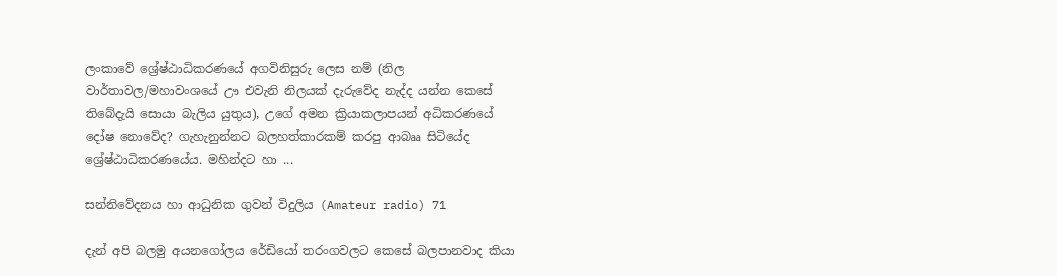ලංකාවේ ශ්‍රේෂ්ඨාධිකරණයේ අගවිනිසුරු ලෙස නම් (නිල වාර්තාවල/මහාවංශයේ ඌ එවැනි නිලයක් දැරුවේද නැද්ද යන්න කෙසේ තිබේදැයි සොයා බැලිය යුතුය), උගේ අමන ක්‍රියාකලාපයන් අධිකරණයේ දෝෂ නොවේද? ගැහැනුන්නට බලහත්කාරකම් කරපු ආබෲ සිටියේද ශ්‍රේෂ්ඨාධිකරණයේය. මහින්දට හා ...

සන්නිවේදනය හා ආධුනික ගුවන් විදුලිය (Amateur radio) 71

දැන් අපි බලමු අයනගෝලය රේඩියෝ තරංගවලට කෙසේ බලපානවාද කියා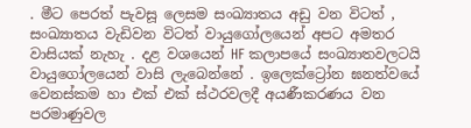. මීට පෙරත් පැවසූ ලෙසම සංඛ්‍යාතය අඩු වන විටත් , සංඛ්‍යාතය වැඩිවන විටත් වායුගෝලයෙන් අපට අමතර වාසියක් නැහැ . දළ වශයෙන් HF කලාපයේ සංඛ්‍යාතවලටයි වායුගෝලයෙන් වාසි ලැබෙන්නේ . ඉලෙක්ට්‍රෝන ඝනත්වයේ වෙනස්කම හා එක් එක් ස්ථරවලදී අයණීකරණය වන පරමාණුවල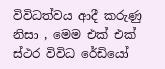විවිධත්වය ආදී කරුණු නිසා , මෙම එක් එක් ස්ථර විවිධ රේඩියෝ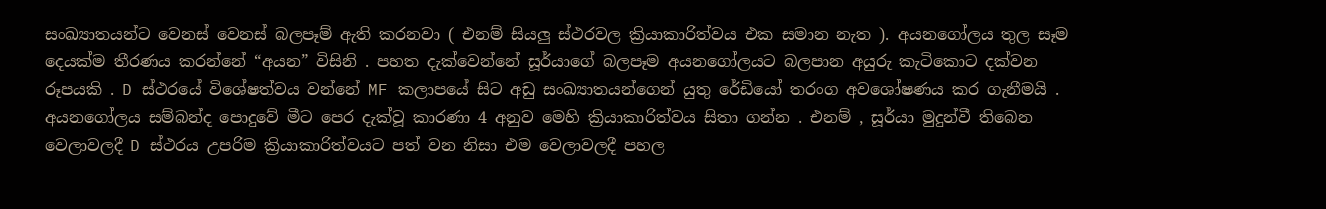සංඛ්‍යාතයන්ට වෙනස් වෙනස් බලපෑම් ඇති කරනවා ( එනම් සියලු ස්ථරවල ක්‍රියාකාරිත්වය එක සමාන නැත ). අයනගෝලය තුල සෑම දෙයක්ම තීරණය කරන්නේ “අයන” විසිනි . පහත දැක්වෙන්නේ සූර්යාගේ බලපෑම අයනගෝලයට බලපාන අයුරු කැටිකොට දක්වන රූපයකි . D ස්ථරයේ විශේෂත්වය වන්නේ MF කලාපයේ සිට අඩු සංඛ්‍යාතයන්ගෙන් යුතු රේඩියෝ තරංග අවශෝෂණය කර ගැනීමයි . අයනගෝලය සම්බන්ද පොදුවේ මීට පෙර දැක්වූ කාරණා 4 අනුව මෙහි ක්‍රියාකාරිත්වය සිතා ගන්න . එනම් , සූර්යා මුදුන්වී තිබෙන වෙලාවලදී D ස්ථරය උපරිම ක්‍රියාකාරිත්වයට පත් වන නිසා එම වෙලාවලදී පහල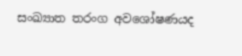සංඛ්‍යාත තරංග අවශෝෂණයද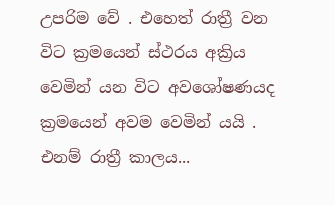උපරිම වේ . එහෙත් රාත්‍රී වන විට ක්‍රමයෙන් ස්ථරය අක්‍රිය වෙමින් යන විට අවශෝෂණයද ක්‍රමයෙන් අවම වෙමින් යයි . එනම් රාත්‍රී කාලය...